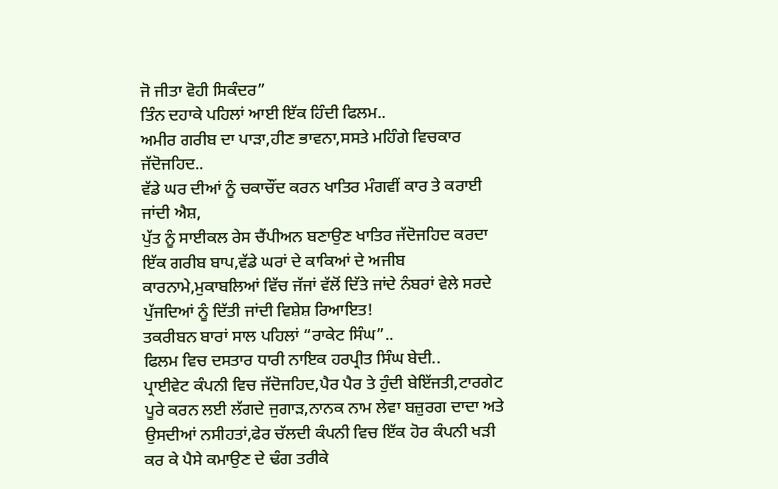ਜੋ ਜੀਤਾ ਵੋਹੀ ਸਿਕੰਦਰ”
ਤਿੰਨ ਦਹਾਕੇ ਪਹਿਲਾਂ ਆਈ ਇੱਕ ਹਿੰਦੀ ਫਿਲਮ..
ਅਮੀਰ ਗਰੀਬ ਦਾ ਪਾੜਾ,ਹੀਣ ਭਾਵਨਾ,ਸਸਤੇ ਮਹਿੰਗੇ ਵਿਚਕਾਰ ਜੱਦੋਜਹਿਦ..
ਵੱਡੇ ਘਰ ਦੀਆਂ ਨੂੰ ਚਕਾਚੌਂਦ ਕਰਨ ਖਾਤਿਰ ਮੰਗਵੀਂ ਕਾਰ ਤੇ ਕਰਾਈ ਜਾਂਦੀ ਐਸ਼,
ਪੁੱਤ ਨੂੰ ਸਾਈਕਲ ਰੇਸ ਚੈਂਪੀਅਨ ਬਣਾਉਣ ਖਾਤਿਰ ਜੱਦੋਜਹਿਦ ਕਰਦਾ ਇੱਕ ਗਰੀਬ ਬਾਪ,ਵੱਡੇ ਘਰਾਂ ਦੇ ਕਾਕਿਆਂ ਦੇ ਅਜੀਬ ਕਾਰਨਾਮੇ,ਮੁਕਾਬਲਿਆਂ ਵਿੱਚ ਜੱਜਾਂ ਵੱਲੋਂ ਦਿੱਤੇ ਜਾਂਦੇ ਨੰਬਰਾਂ ਵੇਲੇ ਸਰਦੇ ਪੁੱਜਦਿਆਂ ਨੂੰ ਦਿੱਤੀ ਜਾਂਦੀ ਵਿਸ਼ੇਸ਼ ਰਿਆਇਤ!
ਤਕਰੀਬਨ ਬਾਰਾਂ ਸਾਲ ਪਹਿਲਾਂ “ਰਾਕੇਟ ਸਿੰਘ”..
ਫਿਲਮ ਵਿਚ ਦਸਤਾਰ ਧਾਰੀ ਨਾਇਕ ਹਰਪ੍ਰੀਤ ਸਿੰਘ ਬੇਦੀ..
ਪ੍ਰਾਈਵੇਟ ਕੰਪਨੀ ਵਿਚ ਜੱਦੋਜਹਿਦ,ਪੈਰ ਪੈਰ ਤੇ ਹੁੰਦੀ ਬੇਇੱਜਤੀ,ਟਾਰਗੇਟ ਪੂਰੇ ਕਰਨ ਲਈ ਲੱਗਦੇ ਜੁਗਾੜ,ਨਾਨਕ ਨਾਮ ਲੇਵਾ ਬਜ਼ੁਰਗ ਦਾਦਾ ਅਤੇ ਉਸਦੀਆਂ ਨਸੀਹਤਾਂ,ਫੇਰ ਚੱਲਦੀ ਕੰਪਨੀ ਵਿਚ ਇੱਕ ਹੋਰ ਕੰਪਨੀ ਖੜੀ ਕਰ ਕੇ ਪੈਸੇ ਕਮਾਉਣ ਦੇ ਢੰਗ ਤਰੀਕੇ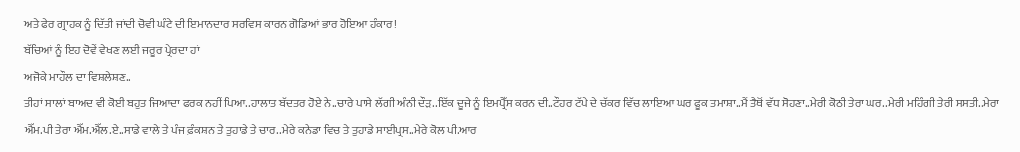ਅਤੇ ਫੇਰ ਗ੍ਰਾਹਕ ਨੂੰ ਦਿੱਤੀ ਜਾਂਦੀ ਚੋਵੀ ਘੰਟੇ ਦੀ ਇਮਾਨਦਾਰ ਸਰਵਿਸ ਕਾਰਨ ਗੋਡਿਆਂ ਭਾਰ ਹੋਇਆ ਹੰਕਾਰ!
ਬੱਚਿਆਂ ਨੂੰ ਇਹ ਦੋਵੇਂ ਵੇਖਣ ਲਈ ਜਰੂਰ ਪ੍ਰੇਰਦਾ ਹਾਂ
ਅਜੋਕੇ ਮਾਹੌਲ ਦਾ ਵਿਸ਼ਲੇਸ਼ਣ..
ਤੀਹਾਂ ਸਾਲਾਂ ਬਾਅਦ ਵੀ ਕੋਈ ਬਹੁਤ ਜਿਆਦਾ ਫਰਕ ਨਹੀਂ ਪਿਆ..ਹਾਲਾਤ ਬੱਦਤਰ ਹੋਏ ਨੇ..ਚਾਰੇ ਪਾਸੇ ਲੱਗੀ ਅੰਨੀ ਦੌੜ..ਇੱਕ ਦੂਜੇ ਨੂੰ ਇਮਪ੍ਰੈੱਸ ਕਰਨ ਦੀ..ਟੌਹਰ ਟੱਪੇ ਦੇ ਚੱਕਰ ਵਿੱਚ ਲਾਇਆ ਘਰ ਫੂਕ ਤਮਾਸ਼ਾ..ਮੈਂ ਤੈਥੋਂ ਵੱਧ ਸੋਹਣਾ..ਮੇਰੀ ਕੋਠੀ ਤੇਰਾ ਘਰ..ਮੇਰੀ ਮਹਿੰਗੀ ਤੇਰੀ ਸਸਤੀ..ਮੇਰਾ ਐੱਮ.ਪੀ ਤੇਰਾ ਐੱਮ.ਐੱਲ.ਏ..ਸਾਡੇ ਵਾਲੇ ਤੇ ਪੰਜ ਫ਼ੰਕਸ਼ਨ ਤੇ ਤੁਹਾਡੇ ਤੇ ਚਾਰ..ਮੇਰੇ ਕਨੇਡਾ ਵਿਚ ਤੇ ਤੁਹਾਡੇ ਸਾਈਪ੍ਰਸ..ਮੇਰੇ ਕੋਲ ਪੀ.ਆਰ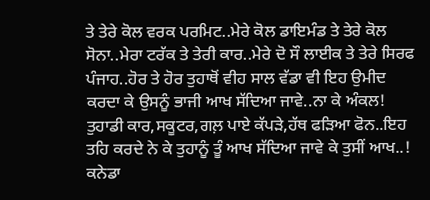ਤੇ ਤੇਰੇ ਕੋਲ ਵਰਕ ਪਰਮਿਟ..ਮੇਰੇ ਕੋਲ ਡਾਇਮੰਡ ਤੇ ਤੇਰੇ ਕੋਲ ਸੋਨਾ..ਮੇਰਾ ਟਰੱਕ ਤੇ ਤੇਰੀ ਕਾਰ..ਮੇਰੇ ਦੋ ਸੌ ਲਾਈਕ ਤੇ ਤੇਰੇ ਸਿਰਫ ਪੰਜਾਹ..ਹੋਰ ਤੇ ਹੋਰ ਤੁਹਾਥੋਂ ਵੀਹ ਸਾਲ ਵੱਡਾ ਵੀ ਇਹ ਉਮੀਦ ਕਰਦਾ ਕੇ ਉਸਨੂੰ ਭਾਜੀ ਆਖ ਸੱਦਿਆ ਜਾਵੇ..ਨਾ ਕੇ ਅੰਕਲ!
ਤੁਹਾਡੀ ਕਾਰ,ਸਕੂਟਰ,ਗਲ਼ ਪਾਏ ਕੱਪੜੇ,ਹੱਥ ਫੜਿਆ ਫੋਨ..ਇਹ ਤਹਿ ਕਰਦੇ ਨੇ ਕੇ ਤੁਹਾਨੂੰ ਤੂੰ ਆਖ ਸੱਦਿਆ ਜਾਵੇ ਕੇ ਤੁਸੀਂ ਆਖ..!
ਕਨੇਡਾ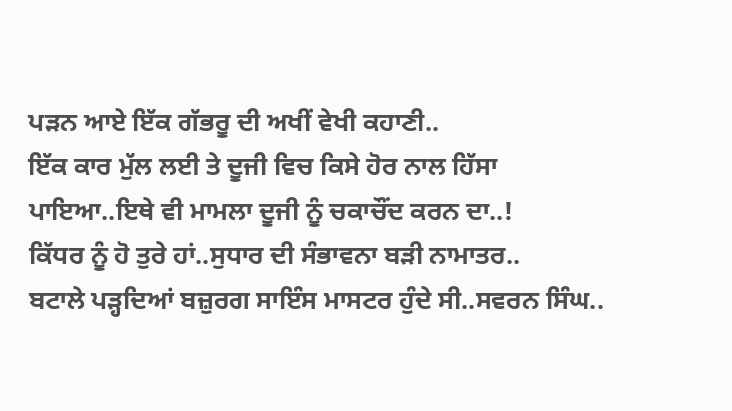ਪੜਨ ਆਏ ਇੱਕ ਗੱਭਰੂ ਦੀ ਅਖੀਂ ਵੇਖੀ ਕਹਾਣੀ..
ਇੱਕ ਕਾਰ ਮੁੱਲ ਲਈ ਤੇ ਦੂਜੀ ਵਿਚ ਕਿਸੇ ਹੋਰ ਨਾਲ ਹਿੱਸਾ ਪਾਇਆ..ਇਥੇ ਵੀ ਮਾਮਲਾ ਦੂਜੀ ਨੂੰ ਚਕਾਚੌਂਦ ਕਰਨ ਦਾ..!
ਕਿੱਧਰ ਨੂੰ ਹੋ ਤੁਰੇ ਹਾਂ..ਸੁਧਾਰ ਦੀ ਸੰਭਾਵਨਾ ਬੜੀ ਨਾਮਾਤਰ..
ਬਟਾਲੇ ਪੜ੍ਹਦਿਆਂ ਬਜ਼ੁਰਗ ਸਾਇੰਸ ਮਾਸਟਰ ਹੁੰਦੇ ਸੀ..ਸਵਰਨ ਸਿੰਘ..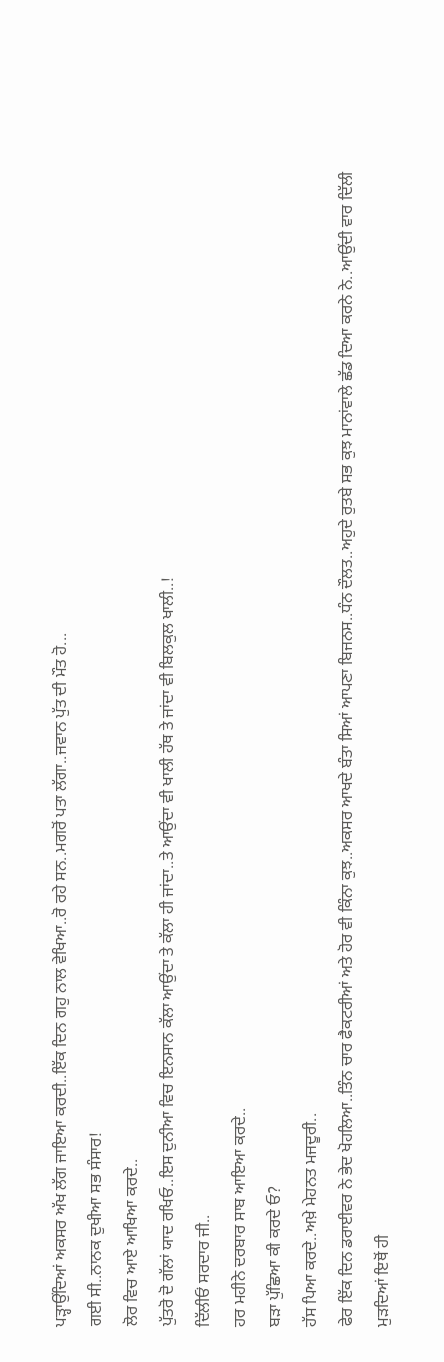ਪੜ੍ਹਾਉਂਦਿਆਂ ਅਕਸਰ ਅੱਖ ਲੱਗ ਜਾਇਆ ਕਰਦੀ..ਇੱਕ ਦਿਨ ਗਹੁ ਨਾਲ ਵੇਖਿਆ..ਰੋ ਰਹੇ ਸਨ..ਮਗਰੋਂ ਪਤਾ ਲੱਗਾ..ਜਵਾਨ ਪੁੱਤ ਦੀ ਮੌਤ ਹੋ...
ਗਈ ਸੀ..ਨਾਨਕ ਦੁਖੀਆ ਸਭ ਸੰਸਾਰ!
ਲੋਰ ਵਿਚ ਆਏ ਆਖਿਆ ਕਰਦੇ..
ਪੁੱਤਰੋ ਦੋ ਗੱਲਾਂ ਯਾਦ ਰਖਿਓ..ਇਸ ਦੁਨੀਆ ਵਿਚ ਇਨਸਾਨ ਕੱਲਾ ਆਉਂਦਾ ਤੇ ਕੱਲਾ ਹੀ ਜਾਂਦਾ..ਤੇ ਆਉਂਦਾ ਵੀ ਖਾਲੀ ਹੱਥ ਤੇ ਜਾਂਦਾ ਵੀ ਬਿਲਕੁਲ ਖਾਲੀ..!
ਦਿੱਲੀਓਂ ਸਰਦਾਰ ਜੀ..
ਹਰ ਮਹੀਨੇ ਦਰਬਾਰ ਸਾਬ ਆਇਆ ਕਰਦੇ..
ਬੜਾ ਪੁੱਛਿਆ ਕੀ ਕਰਦੇ ਓ?
ਹੱਸ ਪਿਆ ਕਰਦੇ..ਅਖ਼ੇ ਮੇਹਨਤ ਮਜਦੂਰੀ..
ਫੇਰ ਇੱਕ ਦਿਨ ਡਰਾਈਵਰ ਨੇ ਭੇਦ ਖੋਹਲਿਆ..ਤਿੰਨ ਚਾਰ ਫੈਕਟਰੀਆਂ ਅਤੇ ਹੋਰ ਵੀ ਕਿੰਨਾ ਕੁਝ..ਅਕਸਰ ਆਖਦੇ ਬੰਤਾ ਸਿਆਂ ਆਪਣਾ ਬਿਜਨਸ..ਧੰਨ ਦੌਲਤ..ਅਹੁਦੇ ਰੁਤਬੇ ਸਭ ਕੁਝ ਮਾਨਾਂਵਾਲੇ ਛੱਡ ਦਿਆ ਕਰਨੇ ਨੇ..ਆਉਂਦੀ ਵਾਰ ਦਿੱਲੀ ਮੁੜਦਿਆਂ ਇਥੋਂ ਹੀ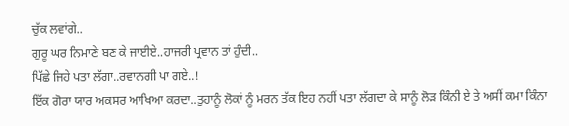ਚੁੱਕ ਲਵਾਂਗੇ..
ਗੁਰੂ ਘਰ ਨਿਮਾਣੇ ਬਣ ਕੇ ਜਾਈਏ..ਹਾਜਰੀ ਪ੍ਰਵਾਨ ਤਾਂ ਹੁੰਦੀ..
ਪਿੱਛੇ ਜਿਹੇ ਪਤਾ ਲੱਗਾ..ਰਵਾਨਗੀ ਪਾ ਗਏ..!
ਇੱਕ ਗੋਰਾ ਯਾਰ ਅਕਸਰ ਆਖਿਆ ਕਰਦਾ..ਤੁਹਾਨੂੰ ਲੋਕਾਂ ਨੂੰ ਮਰਨ ਤੱਕ ਇਹ ਨਹੀਂ ਪਤਾ ਲੱਗਦਾ ਕੇ ਸਾਨੂੰ ਲੋੜ ਕਿੰਨੀ ਏ ਤੇ ਅਸੀਂ ਕਮਾ ਕਿੰਨਾ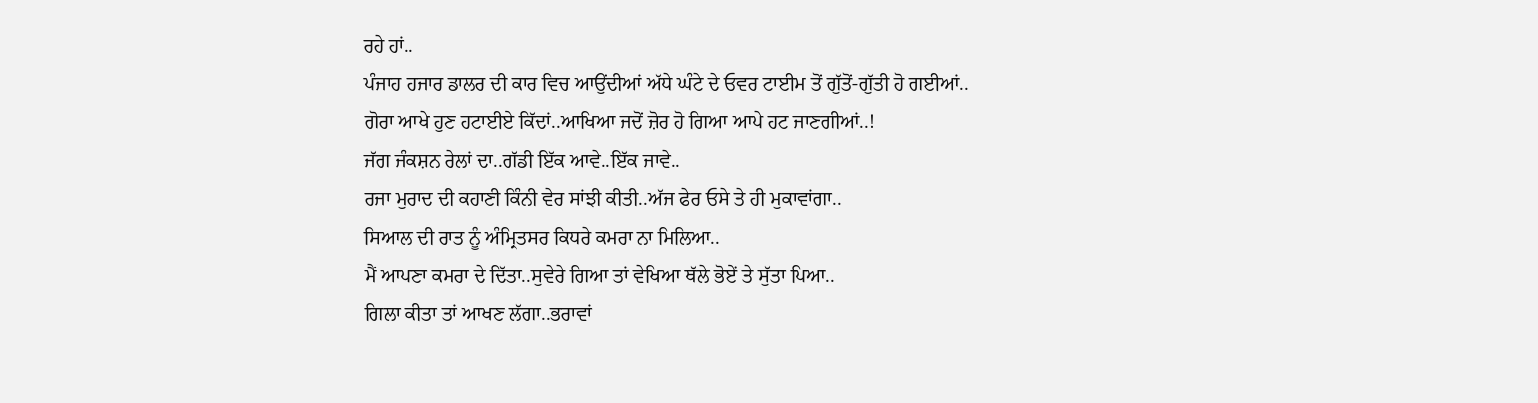ਰਹੇ ਹਾਂ..
ਪੰਜਾਹ ਹਜਾਰ ਡਾਲਰ ਦੀ ਕਾਰ ਵਿਚ ਆਉਂਦੀਆਂ ਅੱਧੇ ਘੰਟੇ ਦੇ ਓਵਰ ਟਾਈਮ ਤੋਂ ਗੁੱਤੋਂ-ਗੁੱਤੀ ਹੋ ਗਈਆਂ..
ਗੋਰਾ ਆਖੇ ਹੁਣ ਹਟਾਈਏ ਕਿੱਦਾਂ..ਆਖਿਆ ਜਦੋਂ ਜ਼ੋਰ ਹੋ ਗਿਆ ਆਪੇ ਹਟ ਜਾਣਗੀਆਂ..!
ਜੱਗ ਜੰਕਸ਼ਨ ਰੇਲਾਂ ਦਾ..ਗੱਡੀ ਇੱਕ ਆਵੇ..ਇੱਕ ਜਾਵੇ..
ਰਜਾ ਮੁਰਾਦ ਦੀ ਕਹਾਣੀ ਕਿੰਨੀ ਵੇਰ ਸਾਂਝੀ ਕੀਤੀ..ਅੱਜ ਫੇਰ ਓਸੇ ਤੇ ਹੀ ਮੁਕਾਵਾਂਗਾ..
ਸਿਆਲ ਦੀ ਰਾਤ ਨੂੰ ਅੰਮ੍ਰਿਤਸਰ ਕਿਧਰੇ ਕਮਰਾ ਨਾ ਮਿਲਿਆ..
ਮੈਂ ਆਪਣਾ ਕਮਰਾ ਦੇ ਦਿੱਤਾ..ਸੁਵੇਰੇ ਗਿਆ ਤਾਂ ਵੇਖਿਆ ਥੱਲੇ ਭੋਏਂ ਤੇ ਸੁੱਤਾ ਪਿਆ..
ਗਿਲਾ ਕੀਤਾ ਤਾਂ ਆਖਣ ਲੱਗਾ..ਭਰਾਵਾਂ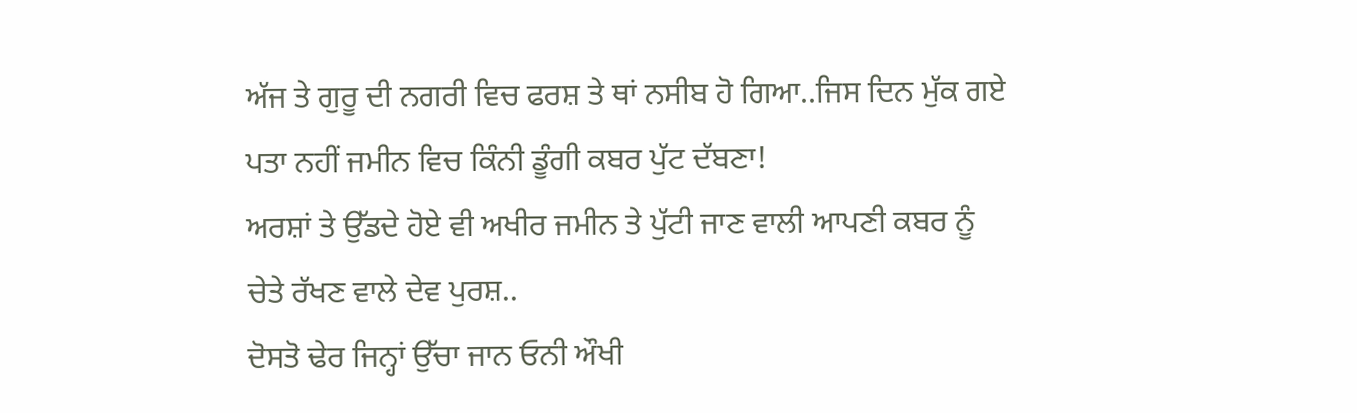ਅੱਜ ਤੇ ਗੁਰੂ ਦੀ ਨਗਰੀ ਵਿਚ ਫਰਸ਼ ਤੇ ਥਾਂ ਨਸੀਬ ਹੋ ਗਿਆ..ਜਿਸ ਦਿਨ ਮੁੱਕ ਗਏ ਪਤਾ ਨਹੀਂ ਜਮੀਨ ਵਿਚ ਕਿੰਨੀ ਡੂੰਗੀ ਕਬਰ ਪੁੱਟ ਦੱਬਣਾ!
ਅਰਸ਼ਾਂ ਤੇ ਉੱਡਦੇ ਹੋਏ ਵੀ ਅਖੀਰ ਜਮੀਨ ਤੇ ਪੁੱਟੀ ਜਾਣ ਵਾਲੀ ਆਪਣੀ ਕਬਰ ਨੂੰ ਚੇਤੇ ਰੱਖਣ ਵਾਲੇ ਦੇਵ ਪੁਰਸ਼..
ਦੋਸਤੋ ਢੇਰ ਜਿਨ੍ਹਾਂ ਉੱਚਾ ਜਾਨ ਓਨੀ ਔਖੀ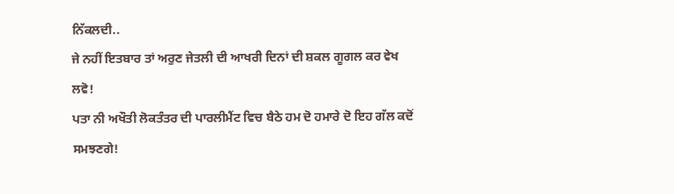ਨਿੱਕਲਦੀ..
ਜੇ ਨਹੀਂ ਇਤਬਾਰ ਤਾਂ ਅਰੁਣ ਜੇਤਲੀ ਦੀ ਆਖਰੀ ਦਿਨਾਂ ਦੀ ਸ਼ਕਲ ਗੂਗਲ ਕਰ ਵੇਖ ਲਵੋ!
ਪਤਾ ਨੀ ਅਖੌਤੀ ਲੋਕਤੰਤਰ ਦੀ ਪਾਰਲੀਮੈਂਟ ਵਿਚ ਬੈਠੇ ਹਮ ਦੋ ਹਮਾਰੇ ਦੋ ਇਹ ਗੱਲ ਕਦੋਂ ਸਮਝਣਗੇ!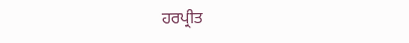ਹਰਪ੍ਰੀਤ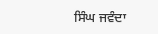ਸਿੰਘ ਜਵੰਦਾ